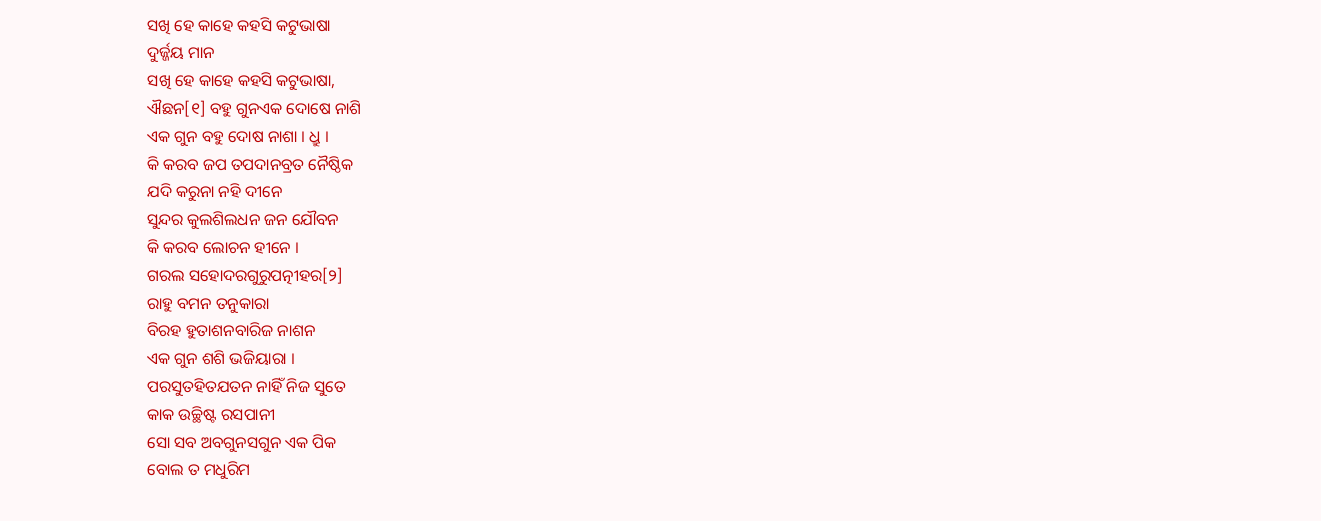ସଖି ହେ କାହେ କହସି କଟୁଭାଷା
ଦୁର୍ଜ୍ଜୟ ମାନ
ସଖି ହେ କାହେ କହସି କଟୁଭାଷା,
ଐଛନ[୧] ବହୁ ଗୁନଏକ ଦୋଷେ ନାଶି
ଏକ ଗୁନ ବହୁ ଦୋଷ ନାଶା । ଧ୍ରୁ ।
କି କରବ ଜପ ତପଦାନବ୍ରତ ନୈଷ୍ଠିକ
ଯଦି କରୁନା ନହି ଦୀନେ
ସୁନ୍ଦର କୁଲଶିଲଧନ ଜନ ଯୌବନ
କି କରବ ଲୋଚନ ହୀନେ ।
ଗରଲ ସହୋଦରଗୁରୁପତ୍ନୀହର[୨]
ରାହୁ ବମନ ତନୁକାରା
ବିରହ ହୁତାଶନବାରିଜ ନାଶନ
ଏକ ଗୁନ ଶଶି ଭଜିୟାରା ।
ପରସୁତହିତଯତନ ନାହିଁ ନିଜ ସୁତେ
କାକ ଉଚ୍ଛିଷ୍ଟ ରସପାନୀ
ସୋ ସବ ଅବଗୁନସଗୁନ ଏକ ପିକ
ବୋଲ ତ ମଧୁରିମ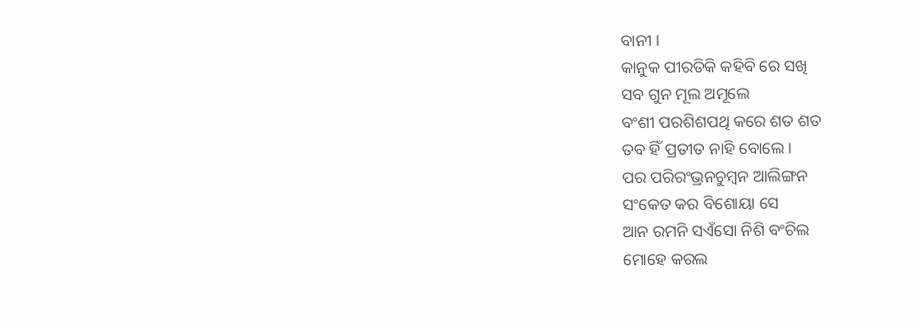ବାନୀ ।
କାନୁକ ପୀରତିକି କହିବି ରେ ସଖି
ସବ ଗୁନ ମୂଲ ଅମୂଲେ
ବଂଶୀ ପରଶିଶପଥି କରେ ଶତ ଶତ
ତବ ହିଁ ପ୍ରତୀତ ନାହି ବୋଲେ ।
ପର ପରିରଂଭ୍ରନଚୁମ୍ବନ ଆଲିଙ୍ଗନ
ସଂକେତ କର ବିଶୋୟା ସେ
ଆନ ରମନି ସଏଁସୋ ନିଶି ବଂଚିଲ
ମୋହେ କରଲ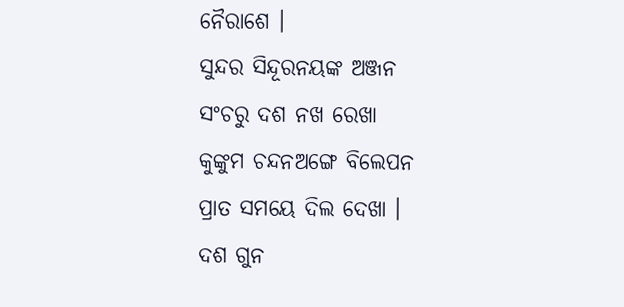ନୈରାଶେ ।
ସୁନ୍ଦର ସିନ୍ଦୂରନୟଙ୍କ ଅଞ୍ଜନ
ସଂଚରୁ ଦଶ ନଖ ରେଖା
କୁଙ୍କୁମ ଚନ୍ଦନଅଙ୍ଗେ ବିଲେପନ
ପ୍ରାତ ସମୟେ ଦିଲ ଦେଖା ।
ଦଶ ଗୁନ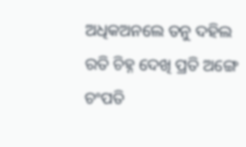ଅଧିକଅନଲେ ତନୁ ଦହିଲ
ରତି ଚିହ୍ନ ଦେଖି ପ୍ରତି ଅଙ୍ଗେ
ଚଂପତି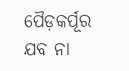ପୈଡ଼କର୍ପୂର ଯବ ନା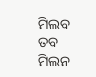ମିଲବ
ତବ ମିଲନ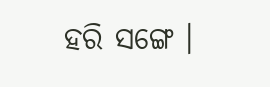ହରି ସଙ୍ଗେ ।